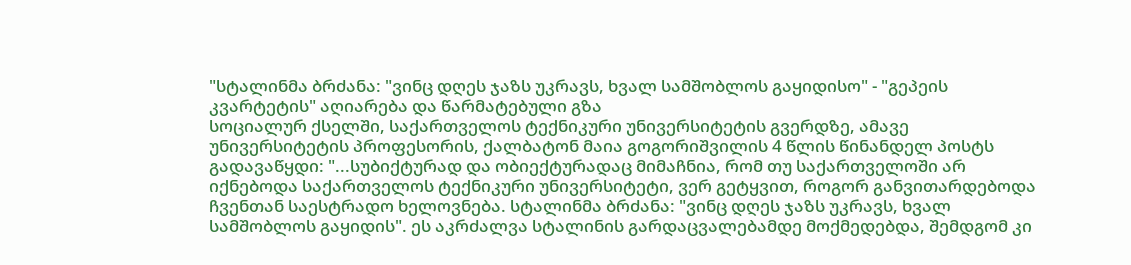"სტალინმა ბრძანა: "ვინც დღეს ჯაზს უკრავს, ხვალ სამშობლოს გაყიდისო" - "გეპეის კვარტეტის" აღიარება და წარმატებული გზა
სოციალურ ქსელში, საქართველოს ტექნიკური უნივერსიტეტის გვერდზე, ამავე უნივერსიტეტის პროფესორის, ქალბატონ მაია გოგორიშვილის 4 წლის წინანდელ პოსტს გადავაწყდი: "...სუბიქტურად და ობიექტურადაც მიმაჩნია, რომ თუ საქართველოში არ იქნებოდა საქართველოს ტექნიკური უნივერსიტეტი, ვერ გეტყვით, როგორ განვითარდებოდა ჩვენთან საესტრადო ხელოვნება. სტალინმა ბრძანა: "ვინც დღეს ჯაზს უკრავს, ხვალ სამშობლოს გაყიდის". ეს აკრძალვა სტალინის გარდაცვალებამდე მოქმედებდა, შემდგომ კი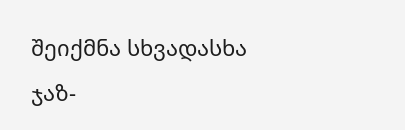შეიქმნა სხვადასხა ჯაზ-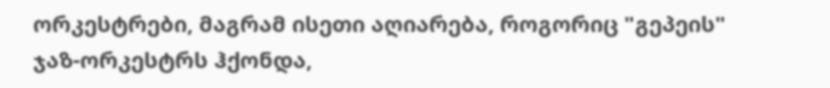ორკესტრები, მაგრამ ისეთი აღიარება, როგორიც "გეპეის" ჯაზ-ორკესტრს ჰქონდა,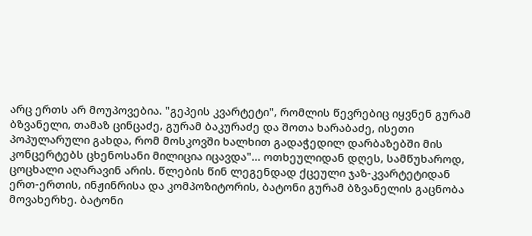არც ერთს არ მოუპოვებია. "გეპეის კვარტეტი", რომლის წევრებიც იყვნენ გურამ ბზვანელი, თამაზ ცინცაძე, გურამ ბაკურაძე და შოთა ხარაბაძე, ისეთი პოპულარული გახდა, რომ მოსკოვში ხალხით გადაჭედილ დარბაზებში მის კონცერტებს ცხენოსანი მილიცია იცავდა"... ოთხეულიდან დღეს, სამწუხაროდ, ცოცხალი აღარავინ არის. წლების წინ ლეგენდად ქცეული ჯაზ-კვარტეტიდან ერთ-ერთის, ინჟინრისა და კომპოზიტორის, ბატონი გურამ ბზვანელის გაცნობა მოვახერხე. ბატონი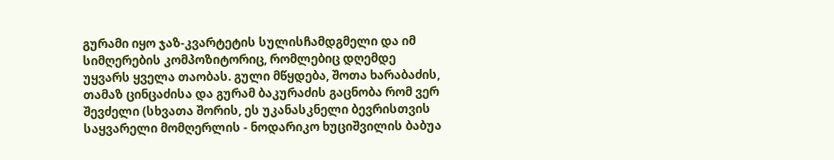გურამი იყო ჯაზ-კვარტეტის სულისჩამდგმელი და იმ სიმღერების კომპოზიტორიც, რომლებიც დღემდე უყვარს ყველა თაობას. გული მწყდება, შოთა ხარაბაძის, თამაზ ცინცაძისა და გურამ ბაკურაძის გაცნობა რომ ვერ შევძელი (სხვათა შორის, ეს უკანასკნელი ბევრისთვის საყვარელი მომღერლის - ნოდარიკო ხუციშვილის ბაბუა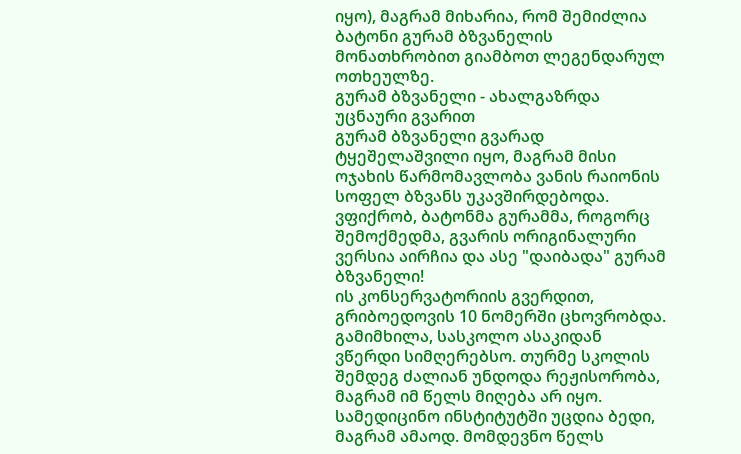იყო), მაგრამ მიხარია, რომ შემიძლია ბატონი გურამ ბზვანელის მონათხრობით გიამბოთ ლეგენდარულ ოთხეულზე.
გურამ ბზვანელი - ახალგაზრდა უცნაური გვარით
გურამ ბზვანელი გვარად ტყეშელაშვილი იყო, მაგრამ მისი ოჯახის წარმომავლობა ვანის რაიონის სოფელ ბზვანს უკავშირდებოდა. ვფიქრობ, ბატონმა გურამმა, როგორც შემოქმედმა, გვარის ორიგინალური ვერსია აირჩია და ასე "დაიბადა" გურამ ბზვანელი!
ის კონსერვატორიის გვერდით, გრიბოედოვის 10 ნომერში ცხოვრობდა. გამიმხილა, სასკოლო ასაკიდან ვწერდი სიმღერებსო. თურმე სკოლის შემდეგ ძალიან უნდოდა რეჟისორობა, მაგრამ იმ წელს მიღება არ იყო. სამედიცინო ინსტიტუტში უცდია ბედი, მაგრამ ამაოდ. მომდევნო წელს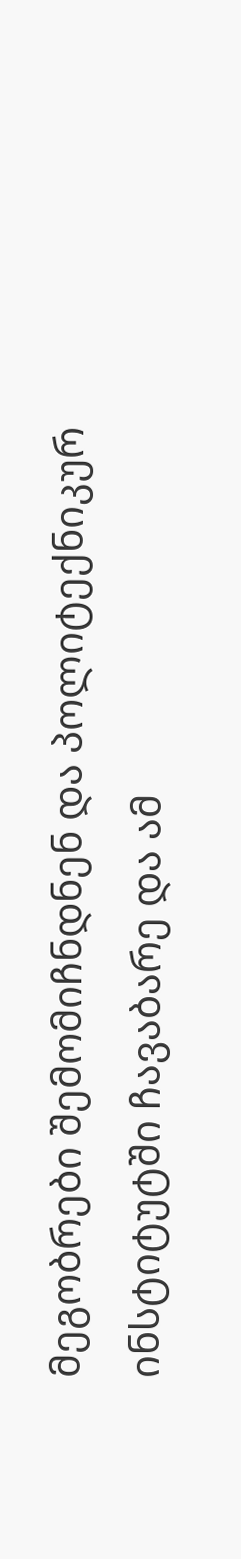მეგობრები შემომიჩნდნენ და პოლიტექნიკურ ინსტიტუტში ჩავაბარე და ამ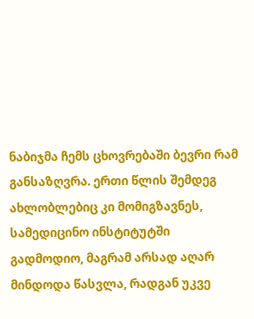ნაბიჯმა ჩემს ცხოვრებაში ბევრი რამ განსაზღვრა. ერთი წლის შემდეგ ახლობლებიც კი მომიგზავნეს, სამედიცინო ინსტიტუტში გადმოდიო, მაგრამ არსად აღარ მინდოდა წასვლა, რადგან უკვე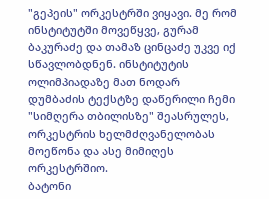"გეპეის" ორკესტრში ვიყავი. მე რომ ინსტიტუტში მოვეწყვე, გურამ ბაკურაძე და თამაზ ცინცაძე უკვე იქ სწავლობდნენ. ინსტიტუტის ოლიმპიადაზე მათ ნოდარ დუმბაძის ტექსტზე დაწერილი ჩემი "სიმღერა თბილისზე" შეასრულეს, ორკესტრის ხელმძღვანელობას მოეწონა და ასე მიმიღეს ორკესტრშიო.
ბატონი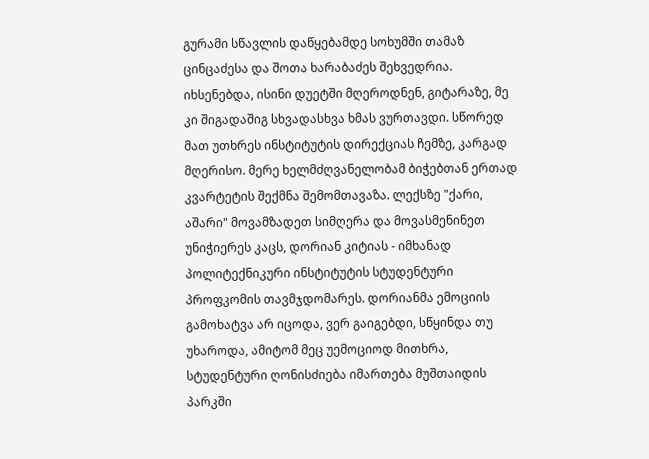გურამი სწავლის დაწყებამდე სოხუმში თამაზ ცინცაძესა და შოთა ხარაბაძეს შეხვედრია. იხსენებდა, ისინი დუეტში მღეროდნენ, გიტარაზე, მე კი შიგადაშიგ სხვადასხვა ხმას ვურთავდი. სწორედ მათ უთხრეს ინსტიტუტის დირექციას ჩემზე, კარგად მღერისო. მერე ხელმძღვანელობამ ბიჭებთან ერთად კვარტეტის შექმნა შემომთავაზა. ლექსზე "ქარი, აშარი" მოვამზადეთ სიმღერა და მოვასმენინეთ უნიჭიერეს კაცს, დორიან კიტიას - იმხანად პოლიტექნიკური ინსტიტუტის სტუდენტური პროფკომის თავმჯდომარეს. დორიანმა ემოციის გამოხატვა არ იცოდა, ვერ გაიგებდი, სწყინდა თუ უხაროდა, ამიტომ მეც უემოციოდ მითხრა, სტუდენტური ღონისძიება იმართება მუშთაიდის პარკში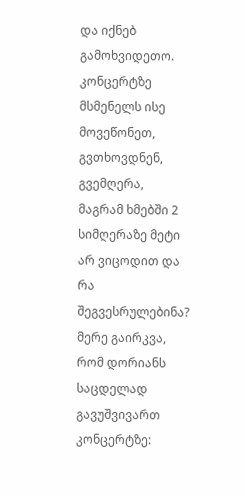და იქნებ გამოხვიდეთო. კონცერტზე მსმენელს ისე მოვეწონეთ, გვთხოვდნენ, გვემღერა, მაგრამ ხმებში 2 სიმღერაზე მეტი არ ვიცოდით და რა შეგვესრულებინა? მერე გაირკვა, რომ დორიანს საცდელად გავუშვივართ კონცერტზე: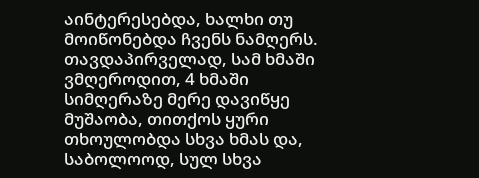აინტერესებდა, ხალხი თუ მოიწონებდა ჩვენს ნამღერს. თავდაპირველად, სამ ხმაში ვმღეროდით, 4 ხმაში სიმღერაზე მერე დავიწყე მუშაობა, თითქოს ყური თხოულობდა სხვა ხმას და, საბოლოოდ, სულ სხვა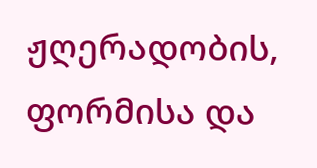ჟღერადობის, ფორმისა და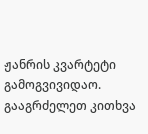ჟანრის კვარტეტი გამოგვივიდაო. გააგრძელეთ კითხვა